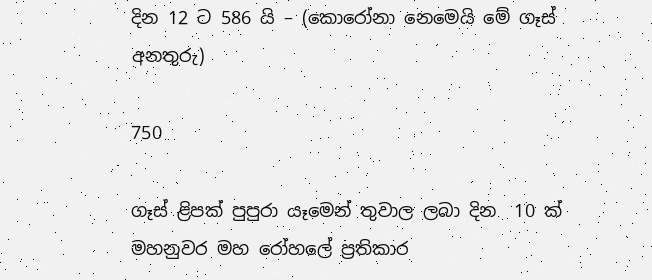දින 12 ට 586 යි – (කොරෝනා නෙමෙයි මේ ගෑස් අනතුරු)

750

ගෑස් ළිපක් පුපුරා යෑමෙන් තුවාල ලබා දින  10 ක් මහනුවර මහ රෝහලේ ප්‍රතිකාර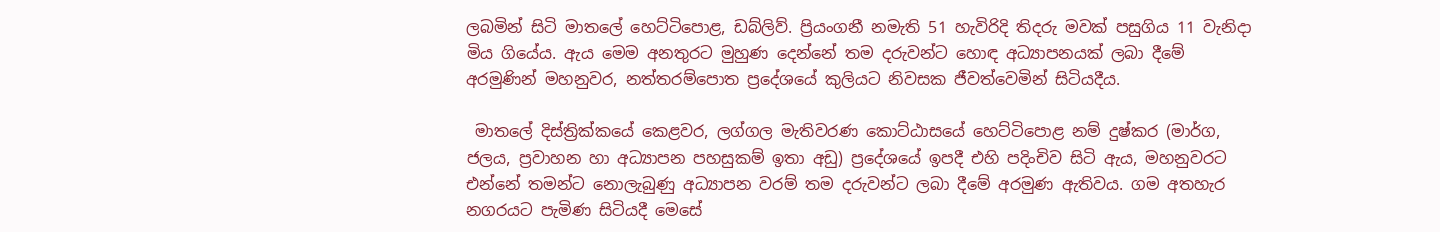ලබමින් සිටි මාතලේ හෙට්ටිපොළ, ඩබ්ලිව්. ප්‍රියංගනී නමැති 51 හැවිරිදි තිදරු මවක් පසුගිය 11 වැනිදා මිය ගියේය. ඇය මෙම අනතුරට මුහුණ දෙන්නේ තම දරුවන්ට හොඳ අධ්‍යාපනයක් ලබා දීමේ අරමුණින් මහනුවර, නත්තරම්පොත ප්‍රදේශයේ කුලියට නිවසක ජීවත්වෙමින් සිටියදීය.

 මාතලේ දිස්ත්‍රික්කයේ කෙළවර, ලග්ගල මැතිවරණ කොට්ඨාසයේ හෙට්ටිපොළ නම් දුෂ්කර (මාර්ග, ජලය, ප්‍රවාහන හා අධ්‍යාපන පහසුකම් ඉතා අඩු) ප්‍රදේශයේ ඉපදී එහි පදිංචිව සිටි ඇය, මහනුවරට එන්නේ තමන්ට නොලැබුණු අධ්‍යාපන වරම් තම දරුවන්ට ලබා දීමේ අරමුණ ඇතිවය. ගම අතහැර නගරයට පැමිණ සිටියදී මෙසේ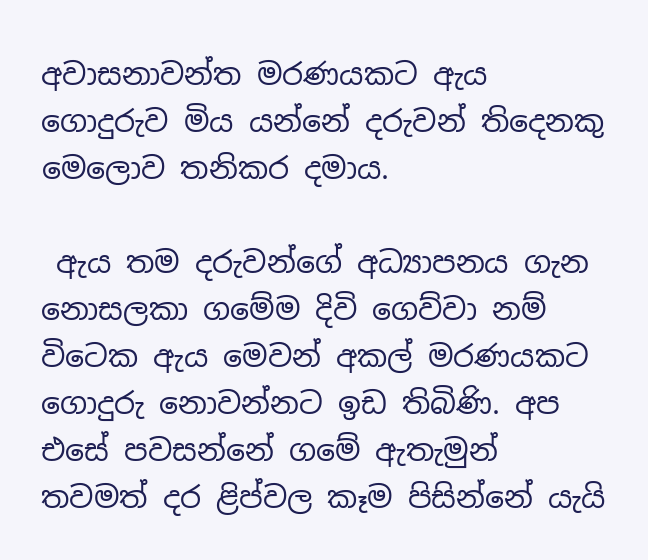අවාසනාවන්ත මරණයකට ඇය ගොදුරුව මිය යන්නේ දරුවන් තිදෙනකු මෙලොව තනිකර දමාය.

 ඇය තම දරුවන්ගේ අධ්‍යාපනය ගැන නොසලකා ගමේම දිවි ගෙව්වා නම් විටෙක ඇය මෙවන් අකල් මරණයකට ගොදුරු නොවන්නට ඉඩ තිබිණි. අප එසේ පවසන්නේ ගමේ ඇතැමුන් තවමත් දර ළිප්වල කෑම පිසින්නේ යැයි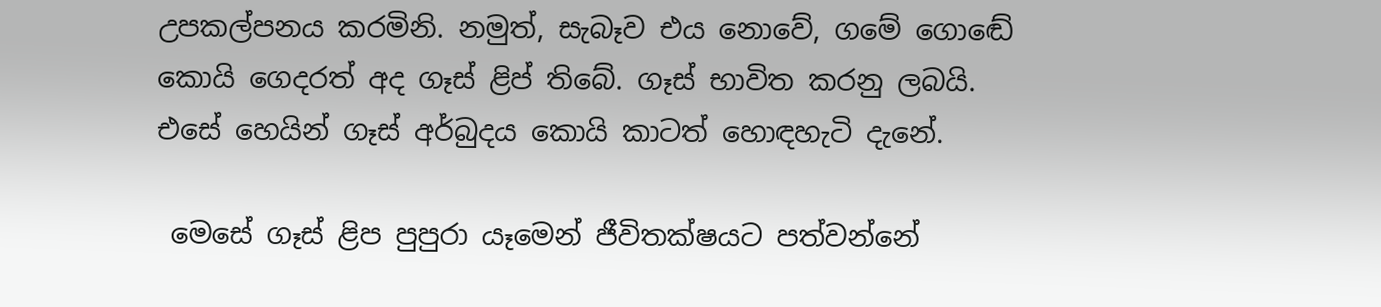උපකල්පනය කරමිනි. නමුත්, සැබෑව එය නොවේ, ගමේ ගොඬේ කොයි ගෙදරත් අද ගෑස් ළිප් තිබේ. ගෑස් භාවිත කරනු ලබයි. එසේ හෙයින් ගෑස් අර්බුදය කොයි කාටත් හොඳහැටි දැනේ.

 මෙසේ ගෑස් ළිප පුපුරා යෑමෙන් ජීවිතක්ෂයට පත්වන්නේ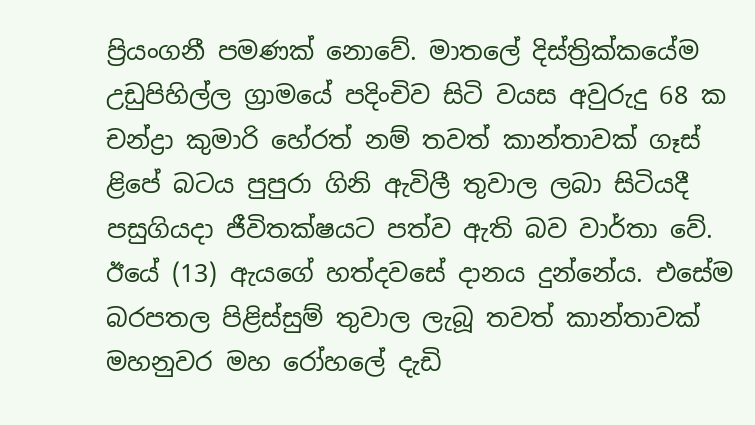ප්‍රියංගනී පමණක් නොවේ. මාතලේ දිස්ත්‍රික්කයේම උඩුපිහිල්ල ග්‍රාමයේ පදිංචිව සිටි වයස අවුරුදු 68 ක චන්ද්‍රා කුමාරි හේරත් නම් තවත් කාන්තාවක් ගෑස් ළිපේ බටය පුපුරා ගිනි ඇවිලී තුවාල ලබා සිටියදී පසුගියදා ජීවිතක්ෂයට පත්ව ඇති බව වාර්තා වේ. ඊයේ (13) ඇයගේ හත්දවසේ දානය දුන්නේය. එසේම බරපතල පිළිස්සුම් තුවාල ලැබූ තවත් කාන්තාවක් මහනුවර මහ රෝහලේ දැඩි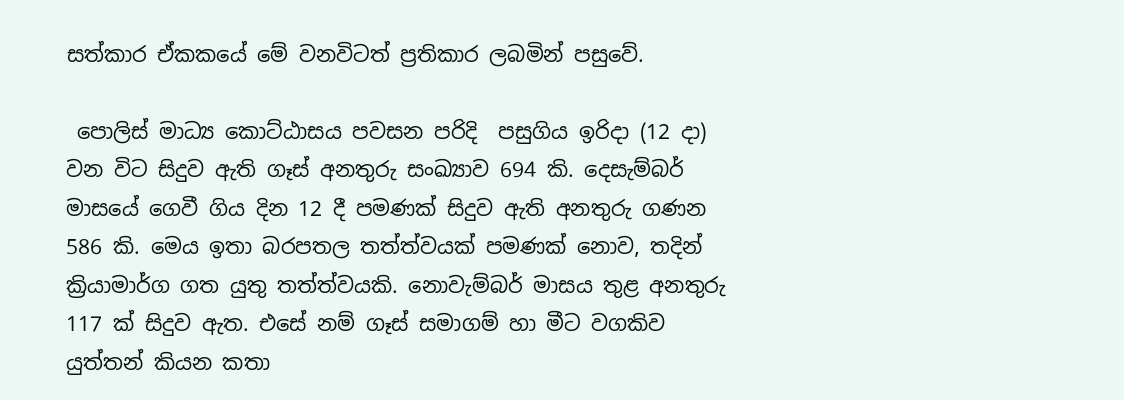සත්කාර ඒකකයේ මේ වනවිටත් ප්‍රතිකාර ලබමින් පසුවේ.

 පොලිස් මාධ්‍ය කොට්ඨාසය පවසන පරිදි  පසුගිය ඉරිදා (12 දා) වන විට සිදුව ඇති ගෑස් අනතුරු සංඛ්‍යාව 694 කි. දෙසැම්බර් මාසයේ ගෙවී ගිය දින 12 දී පමණක් සිදුව ඇති අනතුරු ගණන 586 කි. මෙය ඉතා බරපතල තත්ත්වයක් පමණක් නොව, තදින් ක්‍රියාමාර්ග ගත යුතු තත්ත්වයකි. නොවැම්බර් මාසය තුළ අනතුරු 117 ක් සිදුව ඇත. එසේ නම් ගෑස් සමාගම් හා මීට වගකිව යුත්තන් කියන කතා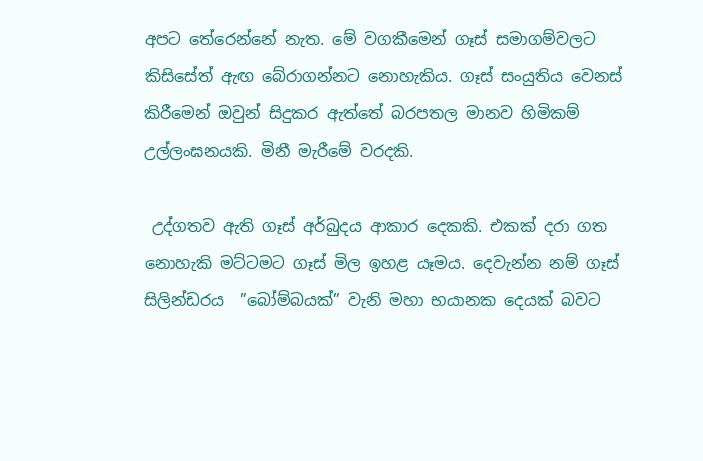අපට තේරෙන්නේ නැත. මේ වගකීමෙන් ගෑස් සමාගම්වලට කිසිසේත් ඇඟ බේරාගන්නට නොහැකිය. ගෑස් සංයුතිය වෙනස් කිරීමෙන් ඔවුන් සිදුකර ඇත්තේ බරපතල මානව හිමිකම් උල්ලංඝනයකි. මිනී මැරීමේ වරදකි.

 උද්ගතව ඇති ගෑස් අර්බුදය ආකාර දෙකකි. එකක් දරා ගත නොහැකි මට්ටමට ගෑස් මිල ඉහළ යෑමය. දෙවැන්න නම් ගෑස් සිලින්ඩරය  ”බෝම්බයක්” වැනි මහා භයානක දෙයක් බවට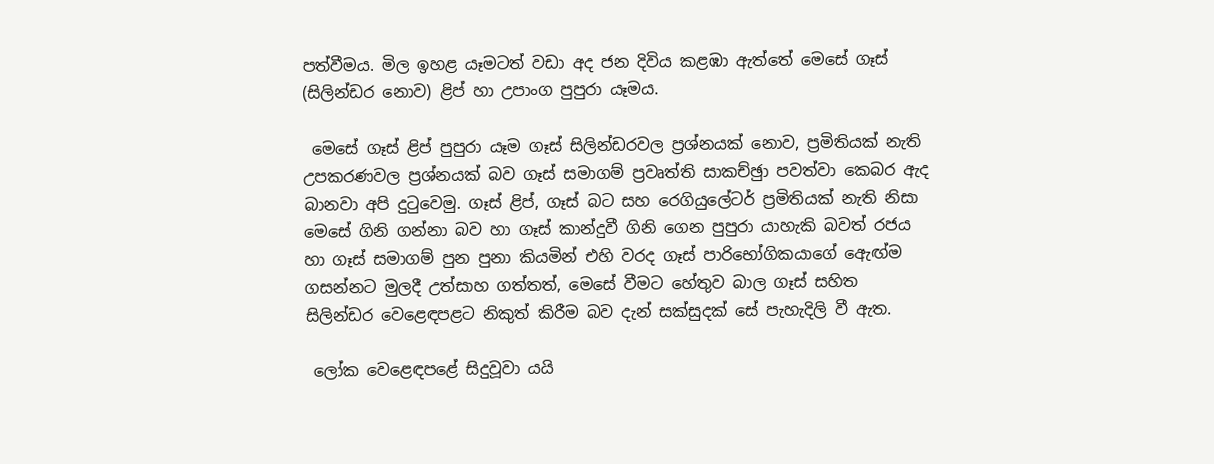පත්වීමය. මිල ඉහළ යෑමටත් වඩා අද ජන දිවිය කළඹා ඇත්තේ මෙසේ ගෑස් (සිලින්ඩර නොව) ළිප් හා උපාංග පුපුරා යෑමය.

 මෙසේ ගෑස් ළිප් පුපුරා යෑම ගෑස් සිලින්ඩරවල ප්‍රශ්නයක් නොව, ප්‍රමිතියක් නැති උපකරණවල ප්‍රශ්නයක් බව ගෑස් සමාගම් ප්‍රවෘත්ති සාකච්ඡුා පවත්වා කෙබර ඇද බානවා අපි දුටුවෙමු. ගෑස් ළිප්, ගෑස් බට සහ රෙගියුලේටර් ප්‍රමිතියක් නැති නිසා මෙසේ ගිනි ගන්නා බව හා ගෑස් කාන්දුවී ගිනි ගෙන පුපුරා යාහැකි බවත් රජය හා ගෑස් සමාගම් පුන පුනා කියමින් එහි වරද ගෑස් පාරිභෝගිකයාගේ ඇෙඟ්ම ගසන්නට මුලදී උත්සාහ ගත්තත්, මෙසේ වීමට හේතුව බාල ගෑස් සහිත සිලින්ඩර වෙළෙඳපළට නිකුත් කිරීම බව දැන් සක්සුදක් සේ පැහැදිලි වී ඇත.

 ලෝක වෙළෙඳපළේ සිදුවූවා යයි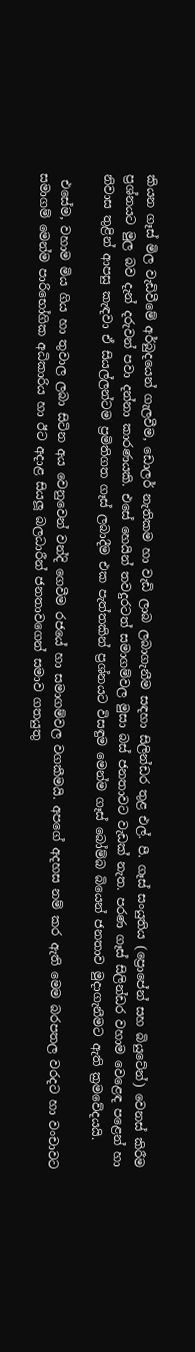කියන ගෑස් මිල වැඩිවීමේ අර්බුදයෙන් ගැලවීම, ඩොලර් නැතිකම හා වැඩි ලාබ ලබාගැනීම සඳහා සිලින්ඩර තුළ එල්. පී. ගෑස් සංයුතිය (ප්‍රොපේන් සහ බියුටේන්) වෙනස් කිරීම ප්‍රශ්නයට මුල බව දැන් දරුවන් පවා දන්නා කාරණයකි. එසේ හෙයින් තවදුරටත් සමාගම්වල මුසා බස් ජනතාවට වැඩක් නැත. පරණ ගෑස් සිලින්ඩර වහාම වෙළෙඳ පළෙන් හා නිවාස තුළින් ආපසු කැඳවා ඒ සියල්ලන්ටම ප්‍රමිතිගත ගෑස් ලබාදීම එක පැත්තකින් ප්‍රශ්නයට විසඳුම මෙන්ම ගෑස් බෝම්බ බියෙන් ජනතාව මුදාගැනීමට ඇති ක්‍රමවේදයයි.

 එසේම, වහාම මිය ගිය හා තුවාල ලබා සිටින අය වෙනුවෙන් වන්දි ගෙවීම රජයේ හා සමාගම්වල වගකීමයි. අපගේ අදහස නම් කර ඇති මෙම බරපතල වරදට හා වංචාවට සමාගම් මෙන්ම පාරිභෝගික අධිකාරිය හා ඊට අදාළ සියලූ බලධාරීන් ජනතාවගෙන් සමාව ගතයුතු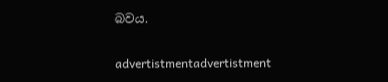බවය.

advertistmentadvertistment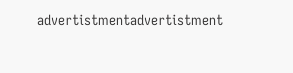advertistmentadvertistment